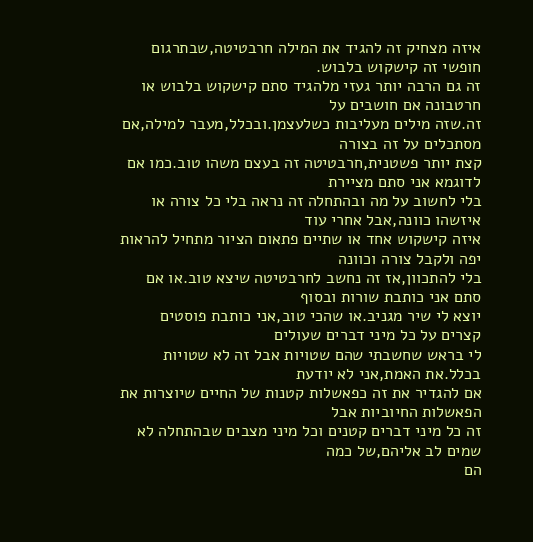איזה מצחיק זה להגיד את המילה חרבטיטה,שבתרגום חופשי זה קישקוש בלבוש.
זה גם הרבה יותר געזי מלהגיד סתם קישקוש בלבוש או חרטבונה אם חושבים על
זה.שזה מילים מעליבות כשלעצמן.ובכלל,מעבר למילה,אם מסתכלים על זה בצורה
קצת יותר פשטנית,חרבטיטה זה בעצם משהו טוב.כמו אם לדוגמא אני סתם מציירת
בלי לחשוב על מה ובהתחלה זה נראה בלי כל צורה או איזשהו כוונה,אבל אחרי עוד
איזה קישקוש אחד או שתיים פתאום הציור מתחיל להראות יפה ולקבל צורה וכוונה
בלי להתכוון,אז זה נחשב לחרבטיטה שיצא טוב.או אם סתם אני כותבת שורות ובסוף
יוצא לי שיר מגניב.או שהכי טוב,אני כותבת פוסטים קצרים על כל מיני דברים שעולים
לי בראש שחשבתי שהם שטויות אבל זה לא שטויות בכלל.את האמת,אני לא יודעת
אם להגדיר את זה כפאשלות קטנות של החיים שיוצרות את הפאשלות החיוביות אבל
זה כל מיני דברים קטנים וכל מיני מצבים שבהתחלה לא שמים לב אליהם,של כמה
הם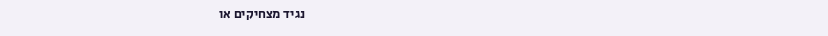נגיד מצחיקים או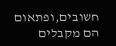חשובים,ופתאום הם מקבלים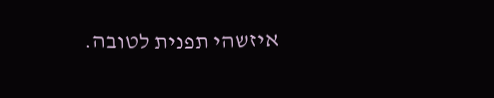איזשהי תפנית לטובה.